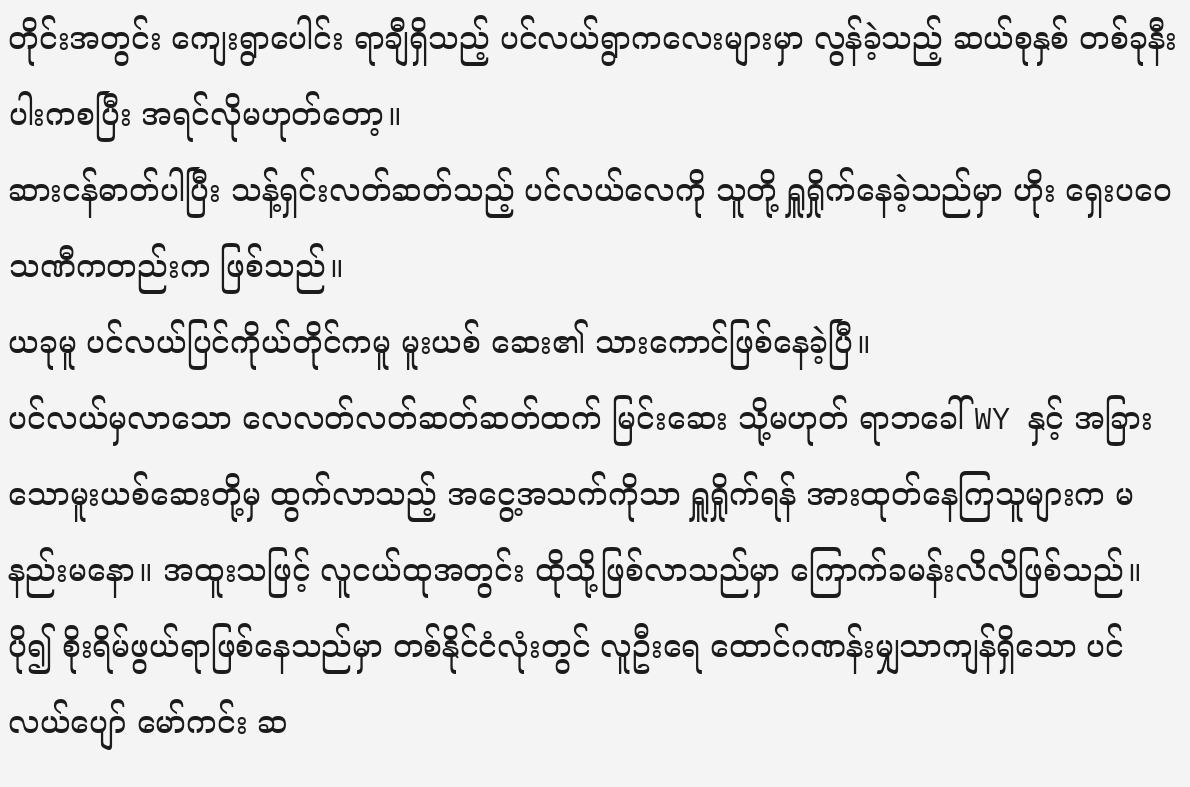တိုင်းအတွင်း ကျေးရွာပေါင်း ရာချီရှိသည့် ပင်လယ်ရွာကလေးများမှာ လွန်ခဲ့သည့် ဆယ်စုနှစ် တစ်ခုနီးပါးကစပြီး အရင်လိုမဟုတ်တော့။
ဆားငန်ဓာတ်ပါပြီး သန့်ရှင်းလတ်ဆတ်သည့် ပင်လယ်လေကို သူတို့ ရှူရှိုက်နေခဲ့သည်မှာ ဟိုး ရှေးပဝေသဏီကတည်းက ဖြစ်သည်။
ယခုမူ ပင်လယ်ပြင်ကိုယ်တိုင်ကမူ မူးယစ် ဆေး၏ သားကောင်ဖြစ်နေခဲ့ပြီ။
ပင်လယ်မှလာသော လေလတ်လတ်ဆတ်ဆတ်ထက် မြင်းဆေး သို့မဟုတ် ရာဘခေါ် WY နှင့် အခြားသောမူးယစ်ဆေးတို့မှ ထွက်လာသည့် အငွေ့အသက်ကိုသာ ရှူရှိုက်ရန် အားထုတ်နေကြသူများက မနည်းမနော။ အထူးသဖြင့် လူငယ်ထုအတွင်း ထိုသို့ဖြစ်လာသည်မှာ ကြောက်ခမန်းလိလိဖြစ်သည်။
ပို၍ စိုးရိမ်ဖွယ်ရာဖြစ်နေသည်မှာ တစ်နိုင်ငံလုံးတွင် လူဦးရေ ထောင်ဂဏန်းမျှသာကျန်ရှိသော ပင်လယ်ပျော် မော်ကင်း ဆ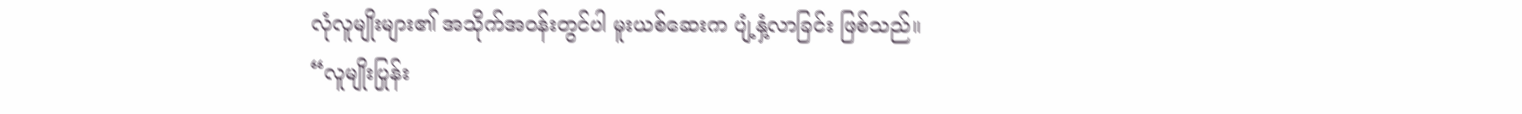လုံလူမျိုးများ၏ အသိုက်အဝန်းတွင်ပါ မူးယစ်ဆေးက ပျံ့နှံ့လာခြင်း ဖြစ်သည်။
“လူမျိုးပြုန်း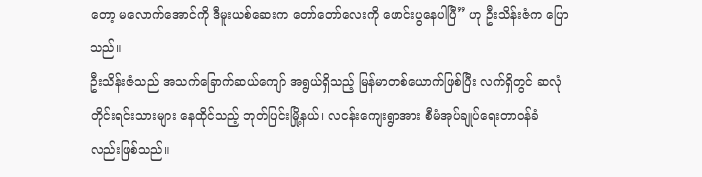တော့ မလောက်အောင်ကို ဒီမူးယစ်ဆေးက တော်တော်လေးကို ဖောင်းပွနေပါပြီ” ဟု ဦးသိန်းဇံက ပြောသည်။
ဦးသိန်းဇံသည် အသက်ခြောက်ဆယ်ကျော် အရွယ်ရှိသည့် မြန်မာတစ်ယောက်ဖြစ်ပြီး လက်ရှိတွင် ဆလုံတိုင်းရင်းသားများ နေထိုင်သည့် ဘုတ်ပြင်းမြို့နယ်၊ လငန်းကျေးရွာအား စီမံအုပ်ချုပ်ရေးတာဝန်ခံ လည်းဖြစ်သည်။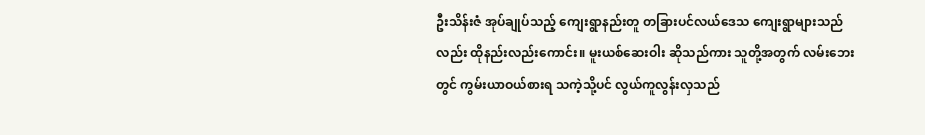ဦးသိန်းဇံ အုပ်ချုပ်သည့် ကျေးရွာနည်းတူ တခြားပင်လယ်ဒေသ ကျေးရွာများသည်လည်း ထိုနည်းလည်းကောင်း။ မူးယစ်ဆေးဝါး ဆိုသည်ကား သူတို့အတွက် လမ်းဘေးတွင် ကွမ်းယာဝယ်စားရ သကဲ့သို့ပင် လွယ်ကူလွန်းလှသည်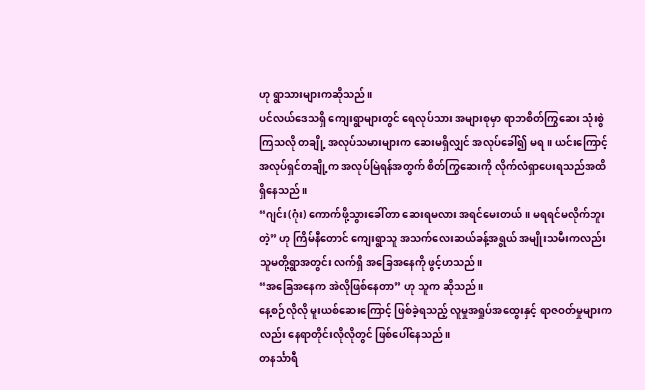ဟု ရွာသားများကဆိုသည်။
ပင်လယ်ဒေသရှိ ကျေးရွာများတွင် ရေလုပ်သား အများစုမှာ ရာဘစိတ်ကြွဆေး သုံးစွဲကြသလို တချို့ အလုပ်သမားများက ဆေးမရှိလျှင် အလုပ်ခေါ်၍ မရ။ ယင်းကြောင့် အလုပ်ရှင်တချို့က အလုပ်မြဲရန်အတွက် စိတ်ကြွဆေးကို လိုက်လံရှာပေးရသည်အထိ ရှိနေသည်။
“ဂျင်း(ဂုံး) ကောက်ဖို့သွားခေါ်တာ ဆေးရမလား အရင်မေးတယ်။ မရရင်မလိုက်ဘူးတဲ့” ဟု ကြိမ်နီတောင် ကျေးရွာသူ အသက်လေးဆယ်ခန့်အရွယ် အမျိုးသမီးကလည်း သူမတို့ရွာအတွင်း လက်ရှိ အခြေအနေကို ဖွင့်ဟသည်။
“အခြေအနေက အဲလိုဖြစ်နေတာ” ဟု သူက ဆိုသည်။
နေ့စဉ်လိုလို မူးယစ်ဆေးကြောင့် ဖြစ်ခဲ့ရသည့် လူမှုအရှုပ်အထွေးနှင့် ရာဇဝတ်မှုများကလည်း နေရာတိုင်းလိုလိုတွင် ဖြစ်ပေါ်နေသည်။
တနင်္သာရီ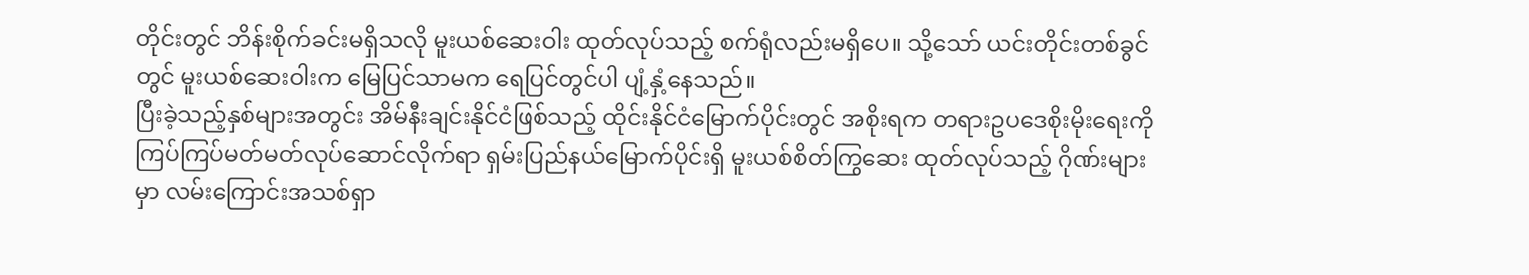တိုင်းတွင် ဘိန်းစိုက်ခင်းမရှိသလို မူးယစ်ဆေးဝါး ထုတ်လုပ်သည့် စက်ရုံလည်းမရှိပေ။ သို့သော် ယင်းတိုင်းတစ်ခွင်တွင် မူးယစ်ဆေးဝါးက မြေပြင်သာမက ရေပြင်တွင်ပါ ပျံ့နှံ့နေသည်။
ပြီးခဲ့သည့်နှစ်များအတွင်း အိမ်နီးချင်းနိုင်ငံဖြစ်သည့် ထိုင်းနိုင်ငံမြောက်ပိုင်းတွင် အစိုးရက တရားဥပဒေစိုးမိုးရေးကို ကြပ်ကြပ်မတ်မတ်လုပ်ဆောင်လိုက်ရာ ရှမ်းပြည်နယ်မြောက်ပိုင်းရှိ မူးယစ်စိတ်ကြွဆေး ထုတ်လုပ်သည့် ဂိုဏ်းများမှာ လမ်းကြောင်းအသစ်ရှာ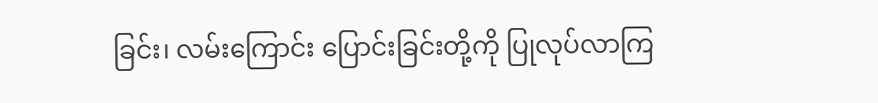ခြင်း၊ လမ်းကြောင်း ပြောင်းခြင်းတို့ကို ပြုလုပ်လာကြ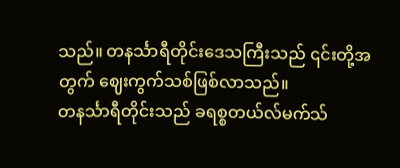သည်။ တနင်္သာရီတိုင်းဒေသကြီးသည် ၎င်းတို့အတွက် ဈေးကွက်သစ်ဖြစ်လာသည်။
တနင်္သာရီတိုင်းသည် ခရစ္စတယ်လ်မက်သ်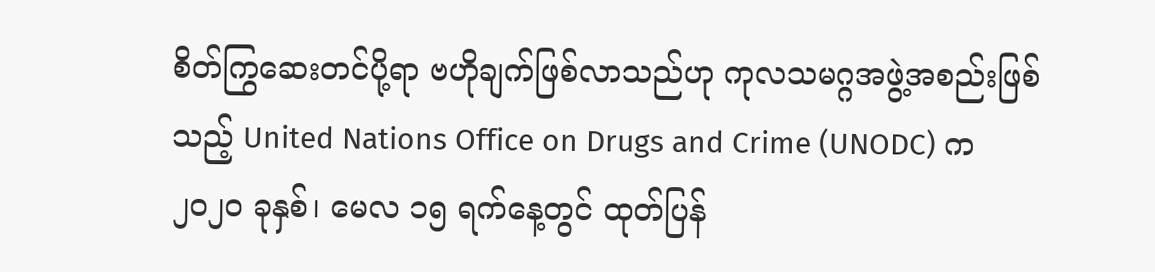စိတ်ကြွဆေးတင်ပို့ရာ ဗဟိုချက်ဖြစ်လာသည်ဟု ကုလသမဂ္ဂအဖွဲ့အစည်းဖြစ်သည့် United Nations Office on Drugs and Crime (UNODC) က ၂၀၂၀ ခုနှစ်၊ မေလ ၁၅ ရက်နေ့တွင် ထုတ်ပြန်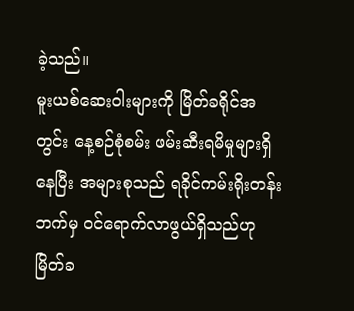ခဲ့သည်။
မူးယစ်ဆေးဝါးများကို မြိတ်ခရိုင်အတွင်း နေ့စဉ်စုံစမ်း ဖမ်းဆီးရမိမှုများရှိနေပြီး အများစုသည် ရခိုင်ကမ်းရိုးတန်းဘက်မှ ဝင်ရောက်လာဖွယ်ရှိသည်ဟု မြိတ်ခ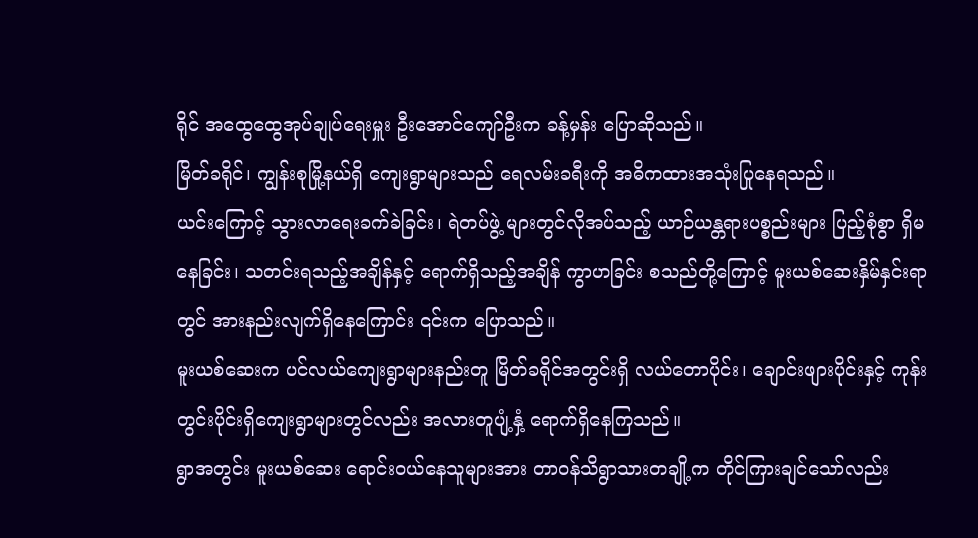ရိုင် အထွေထွေအုပ်ချုပ်ရေးမှူး ဦးအောင်ကျော်ဦးက ခန့်မှန်း ပြောဆိုသည်။
မြိတ်ခရိုင်၊ ကျွန်းစုမြို့နယ်ရှိ ကျေးရွာများသည် ရေလမ်းခရီးကို အဓိကထားအသုံးပြုနေရသည်။
ယင်းကြောင့် သွားလာရေးခက်ခဲခြင်း၊ ရဲတပ်ဖွဲ့ များတွင်လိုအပ်သည့် ယာဉ်ယန္တရားပစ္စည်းများ ပြည့်စုံစွာ ရှိမနေခြင်း၊ သတင်းရသည့်အချိန်နှင့် ရောက်ရှိသည့်အချိန် ကွာဟခြင်း စသည်တို့ကြောင့် မူးယစ်ဆေးနှိမ်နှင်းရာတွင် အားနည်းလျက်ရှိနေကြောင်း ၎င်းက ပြောသည်။
မူးယစ်ဆေးက ပင်လယ်ကျေးရွာများနည်းတူ မြိတ်ခရိုင်အတွင်းရှိ လယ်တောပိုင်း၊ ချောင်းဖျားပိုင်းနှင့် ကုန်းတွင်းပိုင်းရှိကျေးရွာများတွင်လည်း အလားတူပျံ့နှံ့ ရောက်ရှိနေကြသည်။
ရွာအတွင်း မူးယစ်ဆေး ရောင်းဝယ်နေသူများအား တာဝန်သိရွာသားတချို့က တိုင်ကြားချင်သော်လည်း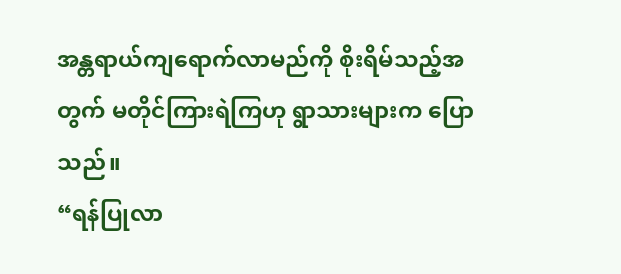အန္တရာယ်ကျရောက်လာမည်ကို စိုးရိမ်သည့်အတွက် မတိုင်ကြားရဲကြဟု ရွာသားများက ပြောသည်။
“ရန်ပြုလာ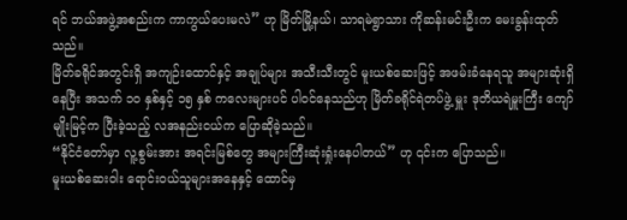ရင် ဘယ်အဖွဲ့အစည်းက ကာကွယ်ပေးမလဲ” ဟု မြိတ်မြို့နယ်၊ သာရမဲရွာသား ကိုဆန်းမင်းဦးက မေးခွန်းထုတ်သည်။
မြိတ်ခရိုင်အတွင်းရှိ အကျဉ်းထောင်နှင့် အချုပ်များ အသီးသီးတွင် မူးယစ်ဆေးဖြင့် အဖမ်းခံနေရသူ အများဆုံးရှိနေပြီး အသက် ၁၀ နှစ်နှင့် ၁၅ နှစ် ကလေးများပင် ပါဝင်နေသည်ဟု မြိတ်ခရိုင်ရဲတပ်ဖွဲ့ မှူး ဒုတိယရဲမှူးကြီး ကျော်မျိုးမြင့်က ပြီးခဲ့သည့် လအနည်းငယ်က ပြောဆိုခဲ့သည်။
“နိုင်ငံတော်မှာ လူ့စွမ်းအား အရင်းမြစ်တွေ အများကြီးဆုံးရှုံးနေပါတယ်” ဟု ၎င်းက ပြောသည်။
မူးယစ်ဆေးဝါး ရောင်းဝယ်သူများအနေနှင့် ထောင်မှ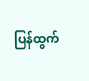ပြန်ထွက်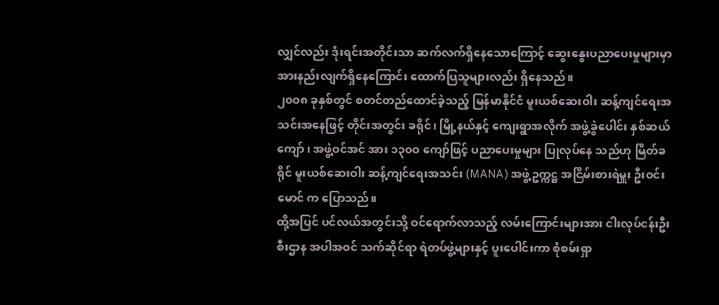လျှင်လည်း ဒုံးရင်းအတိုင်းသာ ဆက်လက်ရှိနေသောကြောင့် ဆွေးနွေးပညာပေးမှုများမှာ အားနည်းလျက်ရှိနေကြောင်း ထောက်ပြသူများလည်း ရှိနေသည်။
၂၀ဝ၈ ခုနှစ်တွင် စတင်တည်ထောင်ခဲ့သည့် မြန်မာနိုင်ငံ မူးယစ်ဆေးဝါး ဆန့်ကျင်ရေးအသင်းအနေဖြင့် တိုင်းအတွင်း ခရိုင်၊ မြို့နယ်နှင့် ကျေးရွာအလိုက် အဖွဲ့ခွဲပေါင်း နှစ်ဆယ်ကျော်၊ အဖွဲ့ဝင်အင် အား ၁၃၀ဝ ကျော်ဖြင့် ပညာပေးမှုများ ပြုလုပ်နေ သည်ဟု မြိတ်ခရိုင် မူးယစ်ဆေးဝါး ဆန့်ကျင်ရေးအသင်း (MANA) အဖွဲ့ဥက္ကဋ္ဌ အငြိမ်းစားရဲမှူး ဦးဝင်းမောင် က ပြောသည်။
ထို့အပြင် ပင်လယ်အတွင်းသို့ ဝင်ရောက်လာသည့် လမ်းကြောင်းများအား ငါးလုပ်ငန်းဦးစီးဌာန အပါအဝင် သက်ဆိုင်ရာ ရဲတပ်ဖွဲ့များနှင့် ပူးပေါင်းကာ စုံစမ်းရှာ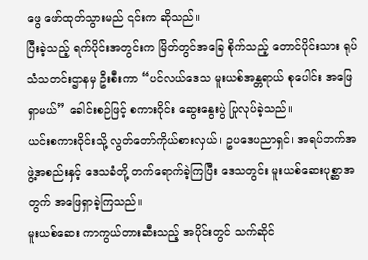ဖွေ ဖော်ထုတ်သွားမည် ၎င်းက ဆိုသည်။
ပြီးခဲ့သည့် ရက်ပိုင်းအတွင်းက မြိတ်တွင်အခြေ စိုက်သည့် တောင်ပိုင်းသား ရုပ်သံသတင်းဌာနမှ ဦးစီးကာ “ပင်လယ်ဒေသ မူးယစ်အန္တရာယ် စုပေါင်း အဖြေရှာမယ်” ခေါင်းစဉ်ဖြင့် စကားဝိုင်း ဆွေးနွေးပွဲ ပြုလုပ်ခဲ့သည်။
ယင်းစကားဝိုင်းသို့ လွတ်တော်ကိုယ်စားလှယ်၊ ဥပဒေပညာရှင်၊ အရပ်ဘက်အဖွဲ့အစည်းနှင့် ဒေသခံတို့ တက်ရောက်ခဲ့ကြပြီး ဒေသတွင်း မူးယစ်ဆေးပုစ္ဆာအတွက် အဖြေရှာခဲ့ကြသည်။
မူးယစ်ဆေး ကာကွယ်တားဆီးသည့် အပိုင်းတွင် သက်ဆိုင်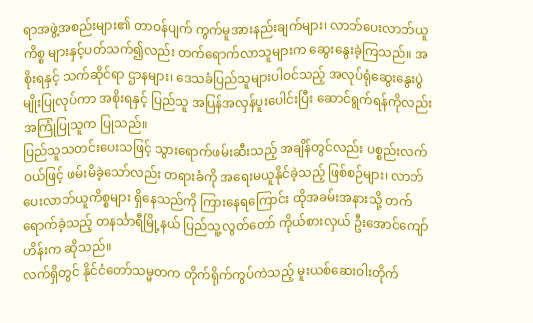ရာအဖွဲ့အစည်းများ၏ တာဝန်ပျက် ကွက်မူအားနည်းချက်များ၊ လာဘ်ပေးလာဘ်ယူကိစ္စ များနှင့်ပတ်သက်၍လည်း တက်ရောက်လာသူများက ဆွေးနွေးခဲ့ကြသည်။ အစိုးရနှင့် သက်ဆိုင်ရာ ဌာနများ၊ ဒေသခံပြည်သူများပါဝင်သည့် အလုပ်ရုံဆွေးနွေးပွဲမျိုးပြုလုပ်ကာ အစိုးရနှင့် ပြည်သူ အပြန်အလှန်ပူးပေါင်းပြီး ဆောင်ရွက်ရန်ကိုလည်း အကြုံပြုသူက ပြုသည်။
ပြည်သူသတင်းပေးသဖြင့် သွားရောက်ဖမ်းဆီးသည့် အချိန်တွင်လည်း ပစ္စည်းလက်ဝယ်ဖြင့် ဖမ်းမိခဲ့သော်လည်း တရားခံကို အရေးမယူနိုင်ခဲ့သည့် ဖြစ်စဉ်များ၊ လာဘ်ပေးလာဘ်ယူကိစ္စများ ရှိနေသည်ကို ကြားနေရကြောင်း ထိုအခမ်းအနားသို့ တက်ရောက်ခဲ့သည့် တနင်္သာရီမြို့နယ် ပြည်သူ့လွတ်တော် ကိုယ်စားလှယ် ဦးအောင်ကျော်ဟိန်းက ဆိုသည်။
လက်ရှိတွင် နိုင်ငံတော်သမ္မတက တိုက်ရိုက်ကွပ်ကဲသည့် မူးယစ်ဆေးဝါးတိုက်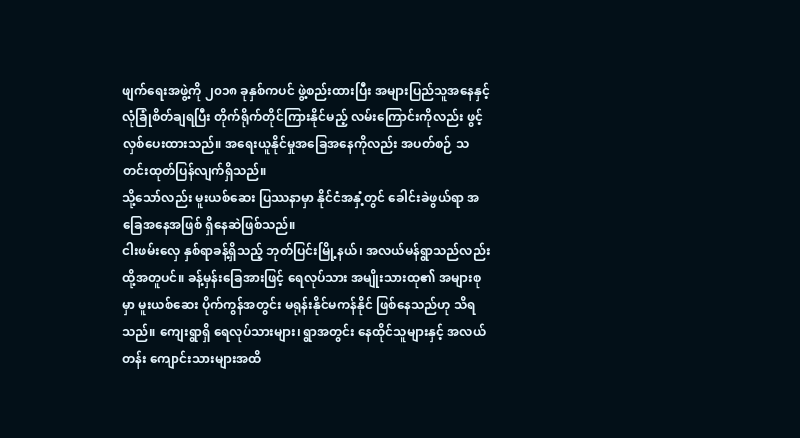ဖျက်ရေးအဖွဲ့ကို ၂၀၁၈ ခုနှစ်ကပင် ဖွဲ့စည်းထားပြီး အများပြည်သူအနေနှင့် လုံခြုံစိတ်ချရပြီး တိုက်ရိုက်တိုင်ကြားနိုင်မည့် လမ်းကြောင်းကိုလည်း ဖွင့်လှစ်ပေးထားသည်။ အရေးယူနိုင်မှုအခြေအနေကိုလည်း အပတ်စဉ် သတင်းထုတ်ပြန်လျက်ရှိသည်။
သို့သော်လည်း မူးယစ်ဆေး ပြဿနာမှာ နိုင်ငံအနှံ့တွင် ခေါင်းခဲဖွယ်ရာ အခြေအနေအဖြစ် ရှိနေဆဲဖြစ်သည်။
ငါးဖမ်းလှေ နှစ်ရာခန့်ရှိသည့် ဘုတ်ပြင်းမြို့နယ်၊ အလယ်မန်ရွာသည်လည်း ထို့အတူပင်။ ခန့်မှန်းခြေအားဖြင့် ရေလုပ်သား အမျိုးသားထု၏ အများစုမှာ မူးယစ်ဆေး ပိုက်ကွန်အတွင်း မရုန်းနိုင်မကန်နိုင် ဖြစ်နေသည်ဟု သိရသည်။ ကျေးရွာရှိ ရေလုပ်သားများ၊ ရွာအတွင်း နေထိုင်သူများနှင့် အလယ်တန်း ကျောင်းသားများအထိ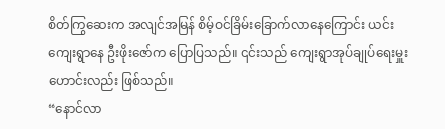စိတ်ကြွဆေးက အလျင်အမြန် စိမ့်ဝင်ခြိမ်းခြောက်လာနေကြောင်း ယင်းကျေးရွာနေ ဦးဖိုးဇော်က ပြောပြသည်။ ၎င်းသည် ကျေးရွာအုပ်ချုပ်ရေးမှူးဟောင်းလည်း ဖြစ်သည်။
“နောင်လာ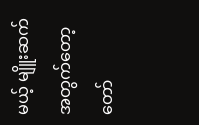မယ့် မျိူးဆက်အတွက်တော့ တော်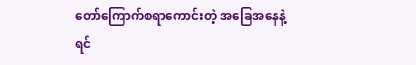တော်ကြောက်စရာကောင်းတဲ့ အခြေအနေနဲ့ ရင်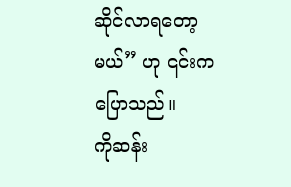ဆိုင်လာရတော့မယ်” ဟု ၎င်းက ပြောသည်။
ကိုဆန်း